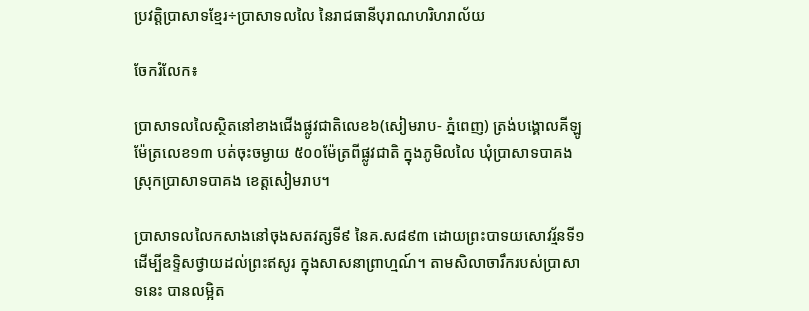ប្រវត្តិប្រាសាទខ្មែរ÷ប្រាសាទលលៃ នៃរាជធានីបុរាណហរិហរាល័យ

ចែករំលែក៖

ប្រាសាទលលៃស្ថិតនៅខាងជើងផ្លូវជាតិលេខ៦(សៀមរាប- ភ្នំពេញ) ត្រង់បង្គោលគីឡូម៉ែត្រលេខ១៣ បត់ចុះចម្ងាយ ៥០០ម៉ែត្រពីផ្លូវជាតិ ក្នុងភូមិលលៃ ឃុំប្រាសាទបាគង ស្រុកប្រាសាទបាគង ខេត្តសៀមរាប។

ប្រាសាទលលៃកសាងនៅចុងសតវត្សទី៩ នៃគ.ស៨៩៣ ដោយព្រះបាទយសោវរ្ម័នទី១ ដើម្បីឧទ្ទិសថ្វាយដល់ព្រះឥសូរ ក្នុងសាសនាព្រាហ្មណ៍។ តាមសិលាចារឹករបស់ប្រាសាទនេះ បានលម្អិត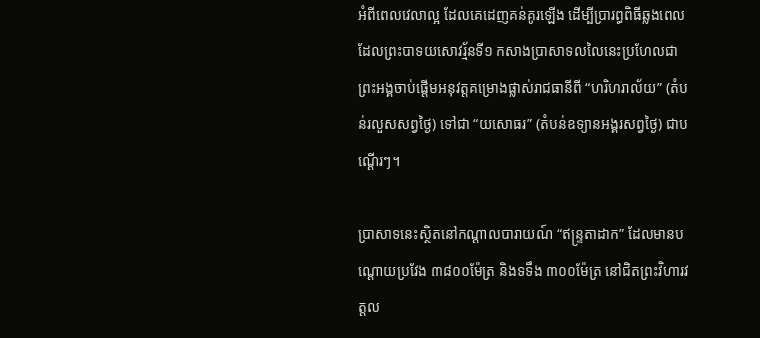អំពីពេលវេលាល្អ ដែលគេដេញគន់គូរឡើង ដើម្បីប្រារព្ធពិធីឆ្លងពេលដែលព្រះបាទយសោវរ្ម័នទី១ កសាងប្រាសាទលលៃនេះប្រហែលជាព្រះអង្គចាប់ផ្តើមអនុវត្តគម្រោងផ្លាស់រាជធានីពី “ហរិហរាល័យ” (តំបន់រលួសសព្វថៃ្ង) ទៅជា “យសោធរ” (តំបន់ឧទ្យានអង្គរសព្វថៃ្ង) ជាបណ្តើរៗ។

ប្រាសាទនេះស្ថិតនៅកណ្តាលបារាយណ៍ “ឥន្រ្ទតាដាក” ដែលមានបណ្តោយប្រវែង ៣៨០០ម៉ែត្រ និងទទឹង ៣០០ម៉ែត្រ នៅជិតព្រះវិហារវត្តល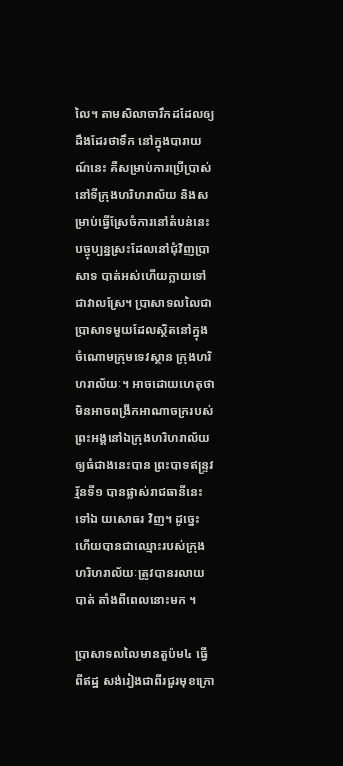លៃ។ តាមសិលាចារឹកដដែលឲ្យដឹងដែរថាទឹក នៅក្នុងបារាយណ៍នេះ គឺសម្រាប់ការប្រើប្រាស់នៅទីក្រុងហរិហរាល័យ និងសម្រាប់ធ្វើស្រែចំការនៅតំបន់នេះ បច្ចុប្បន្នស្រះដែលនៅជុំវិញប្រាសាទ បាត់អស់ហើយក្លាយទៅជាវាលស្រែ។ ប្រាសាទលលៃជាប្រាសាទមួយដែលស្ថិតនៅក្នុងចំណោមក្រុមទេវស្ថាន ក្រុងហរិហរាល័យៈ។ អាចដោយហេតុថាមិនអាចពង្រីកអាណាចក្ររបស់ព្រះអង្គនៅឯក្រុងហរិហរាល័យឲ្យធំជាងនេះបាន ព្រះបាទឥន្រ្ទវរ្ម័នទី១ បានផ្លាស់រាជធានីនេះទៅឯ យសោធរ វិញ។ ដូច្នេះហើយបានជាឈ្មោះរបស់ក្រុងហរិហរាល័យៈត្រូវបានរលាយបាត់ តាំងពីពេលនោះមក ។

ប្រាសាទលលៃមានតួប៉ម៤ ធ្វើពីឥដ្ឋ សង់រៀងជាពីរជួរមុខក្រោ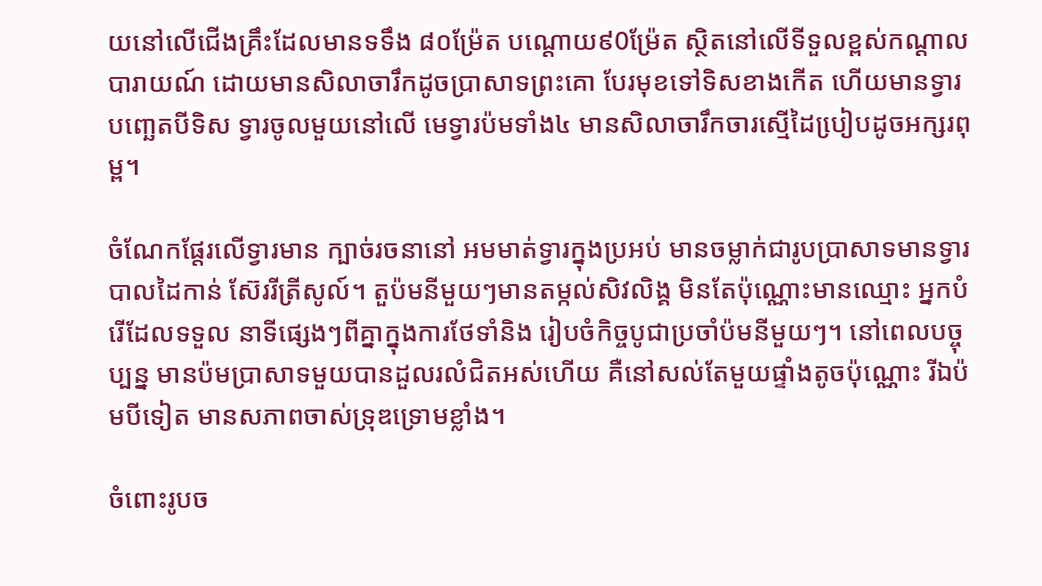យនៅលើជើងគ្រឹះដែលមានទទឹង ៨០ម្រ៉ែត បណ្តោយ៩0ម៉្រែត ស្ថិតនៅលើទីទួលខ្ពស់កណ្តាល បារាយណ៍ ដោយមានសិលាចារឹកដូចប្រាសាទព្រះគោ បែរមុខទៅទិសខាងកើត ហើយមានទ្វារបពោ្ឆតបីទិស ទ្វារចូលមួយនៅលើ មេទ្វារប៉មទាំង៤ មានសិលាចារឹកចារស្មើដៃបៀ្របដូចអក្សរពុម្ព។

ចំណែកផែ្តរលើទ្វារមាន ក្បាច់រចនានៅ អមមាត់ទ្វារក្នុងប្រអប់ មានចម្លាក់ជារូបប្រាសាទមានទ្វារបាលដៃកាន់ ស៊ែររីត្រីសូល៍។ តួប៉មនីមួយៗមានតម្កល់សិវលិង្គ មិនតែប៉ុណ្ណោះមានឈ្មោះ អ្នកបំរើដែលទទួល នាទីផេ្សងៗពីគ្នាក្នុងការថែទាំនិង រៀបចំកិច្ចបូជាប្រចាំប៉មនីមួយៗ។ នៅពេលបច្ចុប្បន្ន មានប៉មប្រាសាទមួយបានដួលរលំជិតអស់ហើយ គឺនៅសល់តែមួយផ្ទាំងតូចប៉ុណ្ណោះ រីឯប៉មបីទៀត មានសភាពចាស់ទ្រុឌទ្រោមខ្លាំង។

ចំពោះរូបច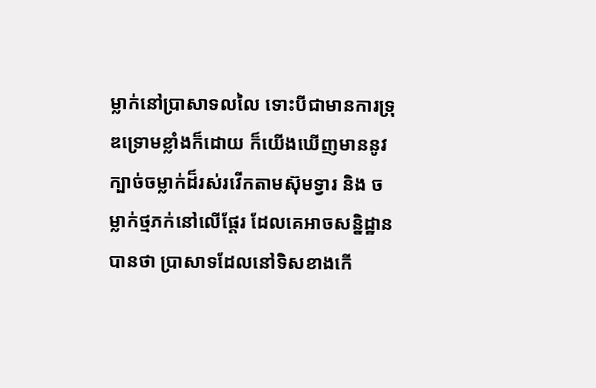ម្លាក់នៅប្រាសាទលលៃ ទោះបីជាមានការទ្រុឌទ្រោមខ្លាំងក៏ដោយ ក៏យើងឃើញមាននូវក្បាច់ចម្លាក់ដ៏រស់រវើកតាមស៊ុមទ្វារ និង ចម្លាក់ថ្មភក់នៅលើផ្តែរ ដែលគេអាចសន្និដ្ឋានបានថា ប្រាសាទដែលនៅទិសខាងកើ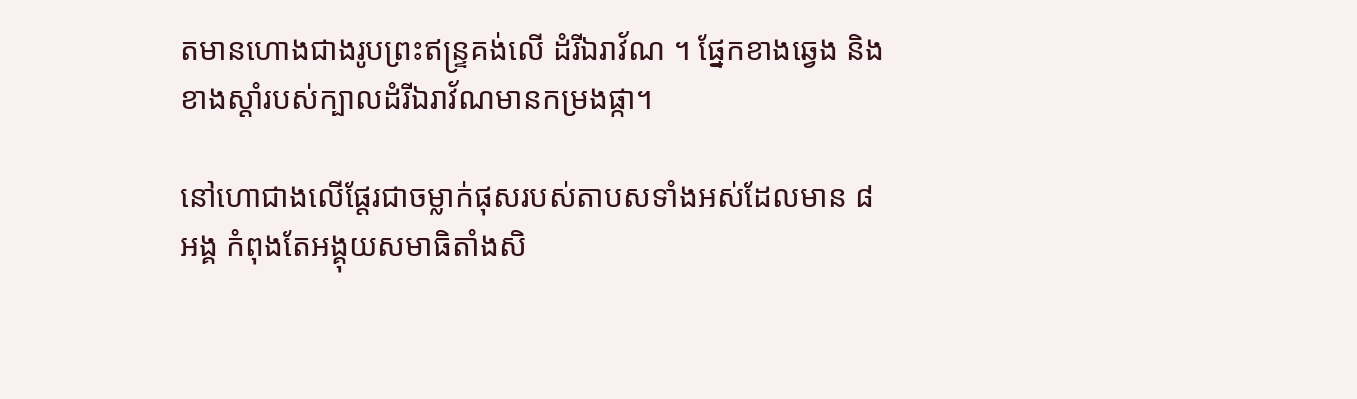តមានហោងជាងរូបព្រះឥន្រ្ទគង់លើ ដំរីឯរាវ័ណ ។ ផ្នែកខាងឆ្វេង និងខាងស្តាំរបស់ក្បាលដំរីឯរាវ័ណមានកម្រងផ្កា។

នៅហោជាងលើផ្តែរជាចម្លាក់ផុសរបស់តាបសទាំងអស់ដែលមាន ៨ អង្គ កំពុងតែអង្គុយសមាធិតាំងសិ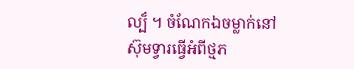ល្ប៏ ។ ចំណែកឯចម្លាក់នៅស៊ុមទ្វារធ្វើអំពីថ្មភ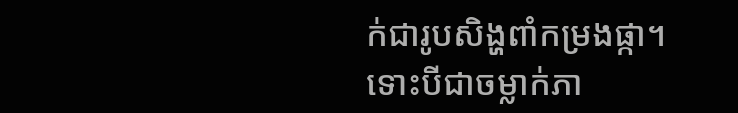ក់ជារូបសិង្ហពាំកម្រងផ្កា។ ទោះបីជាចម្លាក់ភា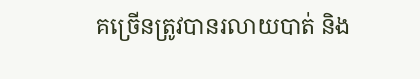គច្រើនត្រូវបានរលាយបាត់ និង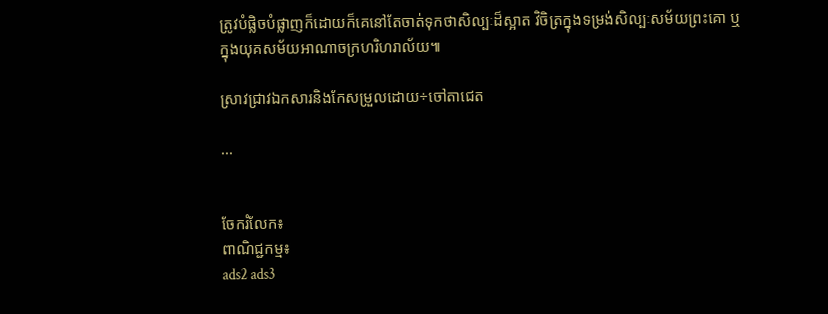ត្រូវបំផ្លិចបំផ្លាញក៏ដោយក៏គេនៅតែចាត់ទុកថាសិល្បៈដ៏ស្អាត វិចិត្រក្នុងទម្រង់សិល្បៈសម័យព្រះគោ ឬ ក្នុងយុគសម័យអាណាចក្រហរិហរាល័យ៕

ស្រាវជ្រាវឯកសារនិងកែសម្រួលដោយ÷ចៅតាជេត

...


ចែករំលែក៖
ពាណិជ្ជកម្ម៖
ads2 ads3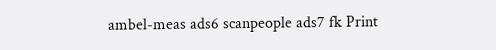ambel-meas ads6 scanpeople ads7 fk Print